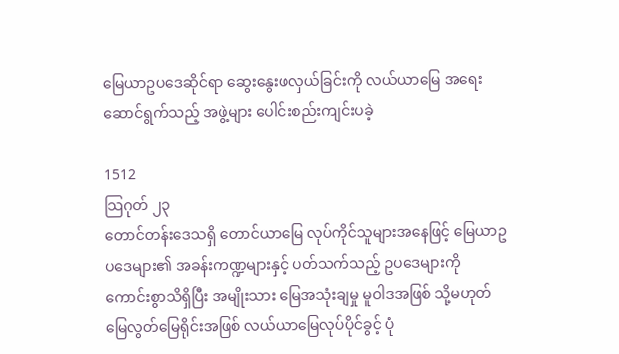မြေယာဥပဒေဆိုင်ရာ ဆွေးနွေးဖလှယ်ခြင်းကို လယ်ယာမြေ အရေးဆောင်ရွက်သည့် အဖွဲ့များ ပေါင်းစည်းကျင်းပခဲ့

1512
သြဂုတ် ၂၃
တောင်တန်းဒေသရှိ တောင်ယာမြေ လုပ်ကိုင်သူများအနေဖြင့် မြေယာဥပဒေများ၏ အခန်းကဏ္ဍများနှင့် ပတ်သက်သည့် ဥပဒေများကို ကောင်းစွာသိရှိပြီး အမျိုးသား မြေအသုံးချမှု မူဝါဒအဖြစ် သို့မဟုတ် မြေလွတ်မြေရိုင်းအဖြစ် လယ်ယာမြေလုပ်ပိုင်ခွင့် ပုံ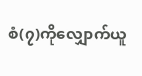စံ(၇)ကိုလျှောက်ယူ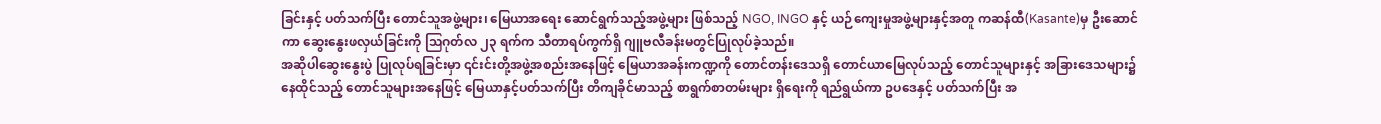ခြင်းနှင့် ပတ်သက်ပြီး တောင်သူအဖွဲ့များ၊ မြေယာအရေး ဆောင်ရွက်သည့်အဖွဲ့များ ဖြစ်သည့် NGO, INGO နှင့် ယဉ်ကျေးမှုအဖွဲ့များနှင့်အတူ ကဆန်ထီ(Kasante)မှ ဦးဆောင်ကာ ဆွေးနွေးဖလှယ်ခြင်းကို သြဂုတ်လ ၂၃ ရက်က သီတာရပ်ကွက်ရှိ ဂျူဗလီခန်းမတွင်ပြုလုပ်ခဲ့သည်။
အဆိုပါဆွေးနွေးပွဲ ပြုလုပ်ရခြင်းမှာ ၎င်းင်းတို့အဖွဲ့အစည်းအနေဖြင့် မြေယာအခန်းကဏ္ဍကို တောင်တန်းဒေသရှိ တောင်ယာမြေလုပ်သည့် တောင်သူများနှင့် အခြားဒေသများ၌ နေထိုင်သည့် တောင်သူများအနေဖြင့် မြေယာနှင့်ပတ်သက်ပြီး တိကျခိုင်မာသည့် စာရွက်စာတမ်းများ ရှိရေးကို ရည်ရွယ်ကာ ဥပဒေနှင့် ပတ်သက်ပြီး အ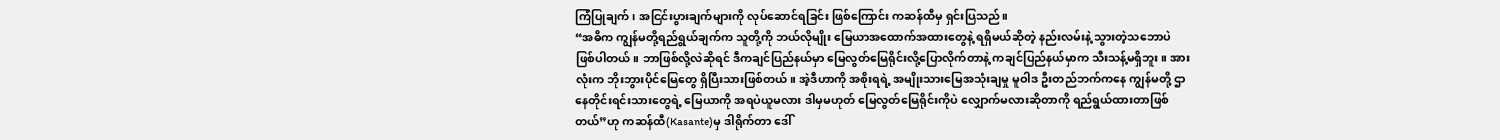ကြံပြုချက်၊ အငြင်းပွားချက်များကို လုပ်ဆောင်ရခြင်း ဖြစ်ကြောင်း ကဆန်ထီမှ ရှင်းပြသည်။
“အဓိက ကျွန်မတို့ရည်ရွယ်ချက်က သူတို့ကို ဘယ်လိုမျိုး မြေယာအထောက်အထားတွေနဲ့ ရရှိမယ်ဆိုတဲ့ နည်းလမ်းနဲ့ သွားတဲ့သဘောပဲ ဖြစ်ပါတယ်။ ဘာဖြစ်လို့လဲဆိုရင် ဒီကချင်ပြည်နယ်မှာ မြေလွတ်မြေရိုင်းလို့ပြောလိုက်တာနဲ့ ကချင်ပြည်နယ်မှာက သီးသန့်မရှိဘူး။ အားလုံးက ဘိုးဘွားပိုင်မြေတွေ ရှိပြီးသားဖြစ်တယ်။ အဲ့ဒီဟာကို အစိုးရရဲ့ အမျိုးသားမြေအသုံးချမှု မူဝါဒ ဦးတည်ဘက်ကနေ ကျွန်မတို့ ဌာနေတိုင်းရင်းသားတွေရဲ့ မြေယာကို အရပဲယူမလား ဒါမှမဟုတ် မြေလွတ်မြေရိုင်းကိုပဲ လျှောက်မလားဆိုတာကို ရည်ရွယ်ထားတာဖြစ်တယ်”ဟု ကဆန်ထီ(Kasante)မှ ဒါရိုက်တာ ဒေါ်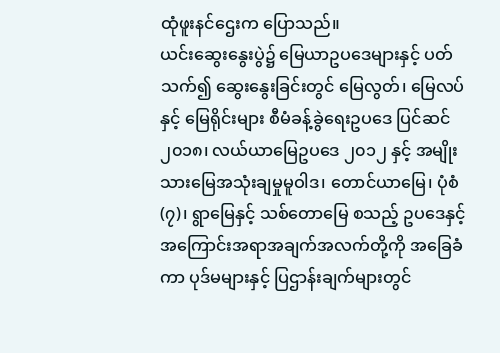ထုံဖူးနင်ဌေးက ပြောသည်။
ယင်းဆွေးနွေးပွဲ၌ မြေယာဥပဒေများနှင့် ပတ်သက်၍ ဆွေးနွေးခြင်းတွင် မြေလွတ်၊ မြေလပ်နှင့် မြေရိုင်းများ စီမံခန့်ခွဲရေးဥပဒေ ပြင်ဆင် ၂၀၁၈၊ လယ်ယာမြေဥပဒေ ၂၀၁၂ နှင့် အမျိုးသားမြေအသုံးချမှုမူဝါဒ၊ တောင်ယာမြေ၊ ပုံစံ(၇)၊ ရွာမြေနှင့် သစ်တောမြေ စသည့် ဥပဒေနှင့် အကြောင်းအရာအချက်အလက်တို့ကို အခြေခံကာ ပုဒ်မများနှင့် ပြဌာန်းချက်များတွင်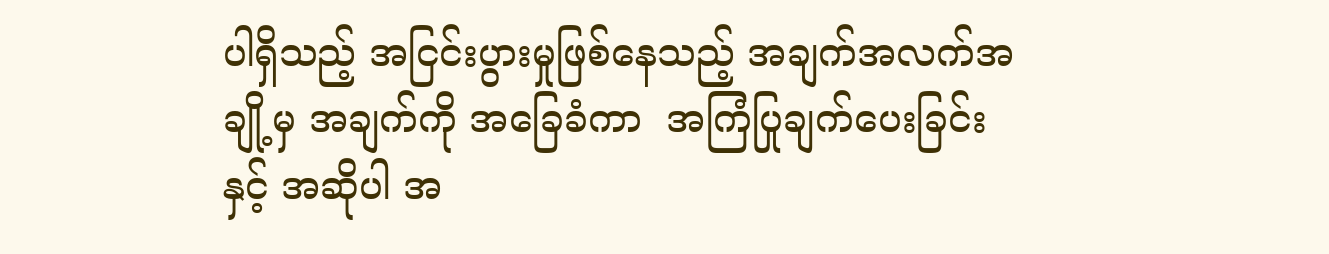ပါရှိသည့် အငြင်းပွားမှုဖြစ်နေသည့် အချက်အလက်အချို့မှ အချက်ကို အခြေခံကာ  အကြံပြုချက်ပေးခြင်းနှင့် အဆိုပါ အ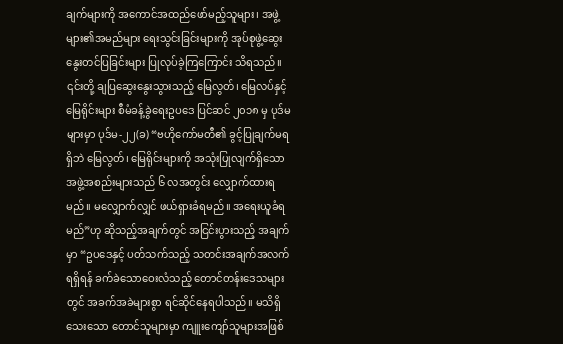ချက်များကို အကောင်အထည်ဖော်မည့်သူများ၊ အဖွဲ့များ၏အမည်များ ရေးသွင်းခြင်းများကို အုပ်စုဖွဲ့ဆွေးနွေးတင်ပြခြင်းများ ပြုလုပ်ခဲ့ကြကြောင်း သိရသည်။
၎င်းတို့ ချပြဆွေးနွေးသွားသည့် မြေလွတ်၊ မြေလပ်နှင့် မြေရိုင်းများ စီမံခန့်ခွဲရေးဥပဒေ ပြင်ဆင် ၂၀၁၈ မှ ပုဒ်မများမှာ ပုဒ်မ-၂၂(ခ) “ဗဟိုကော်မတီ၏ ခွင့်ပြုချက်မရရှိဘဲ မြေလွတ်၊ မြေရိုင်းများကို အသုံးပြုလျက်ရှိသော အဖွဲ့အစည်းများသည် ၆ လအတွင်း လျှောက်ထားရမည်။ မလျှောက်လျှင် ဖယ်ရှားခံရမည်။ အရေးယူခံရမည်”ဟု ဆိုသည့်အချက်တွင် အငြင်းပွားသည့် အချက်မှာ “ဥပဒေနှင့် ပတ်သက်သည့် သတင်းအချက်အလက်ရရှိရန် ခက်ခဲသောဝေးလံသည့် တောင်တန်းဒေသများတွင် အခက်အခဲများစွာ ရင်ဆိုင်နေရပါသည်။ မသိရှိသေးသော တောင်သူများမှာ ကျူးကျော်သူများအဖြစ်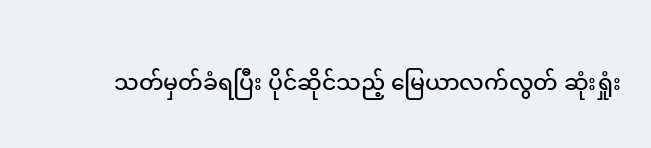သတ်မှတ်ခံရပြီး ပိုင်ဆိုင်သည့် မြေယာလက်လွတ် ဆုံးရှုံး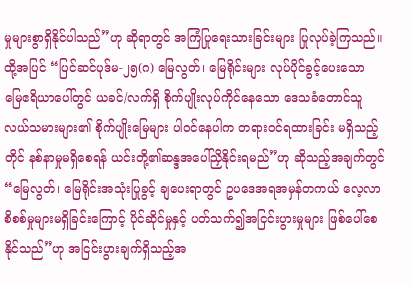မှုများစွာရှိနိုင်ပါသည်”ဟု ဆိုရာတွင် အကြံပြုရေးသားခြင်းများ ပြုလုပ်ခဲ့ကြသည်။
ထို့အပြင် “ပြင်ဆင်ပုဒ်မ-၂၅(ဂ) မြေလွတ်၊ မြေရိုင်းများ လုပ်ပိုင်ခွင့်ပေးသော မြေဧရိယာပေါ်တွင် ယခင်/လက်ရှိ စိုက်ပျိုးလုပ်ကိုင်နေသော ဒေသခံတောင်သူ လယ်သမားများ၏ စိုက်ပျိုးမြေများ ပါဝင်နေပါက တရားဝင်ရထားခြင်း မရှိသည့်တိုင် နစ်နာမှုမရှိစေရန် ယင်းတို့၏ဆန္ဒအပေါ်ညှိနိုင်းရမည်”ဟု ဆိုသည့်အချက်တွင် “မြေလွတ်၊ မြေရိုင်းအသုံးပြုခွင့် ချပေးရာတွင် ဥပဒေအရအမှန်တကယ် လေ့လာစိစစ်မှုများမရှိခြင်းကြောင့် ပိုင်ဆိုင်မှုနှင့် ပတ်သက်၍အငြင်းပွားမှုများ ဖြစ်ပေါ်စေနိုင်သည်”ဟု အငြင်းပွားချက်ရှိသည့်အ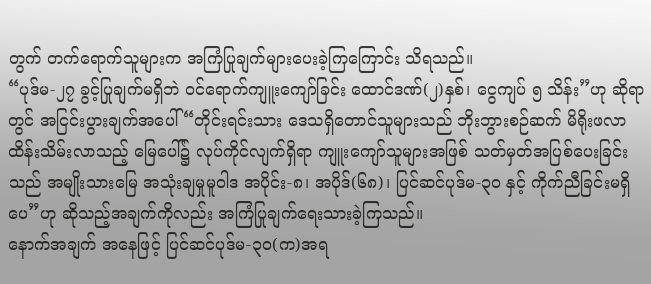တွက် တက်ရောက်သူများက အကြံပြုချက်များပေးခဲ့ကြကြောင်း သိရသည်။
“ပုဒ်မ-၂၇ ခွင့်ပြုချက်မရှိဘဲ ဝင်ရောက်ကျူးကျော်ခြင်း ထောင်ဒဏ်(၂)နှစ်၊ ငွေကျပ် ၅ သိန်း”ဟု ဆိုရာတွင် အငြင်းပွားချက်အပေါ် “တိုင်းရင်းသား ဒေသရှိတောင်သူများသည် ဘိုးဘွားစဉ်ဆက် မိရိုးဖလာ ထိန်းသိမ်းလာသည့် မြေပေါ်၌ လုပ်ကိုင်လျက်ရှိရာ ကျူးကျော်သူများအဖြစ် သတ်မှတ်အပြစ်ပေးခြင်းသည် အမျိုးသားမြေ အသုံးချမှုမူဝါဒ အပိုင်း-၈၊ အပိုဒ်(၆၈)၊ ပြင်ဆင်ပုဒ်မ-၃၀ နှင့် ကိုက်ညီခြင်းမရှိပေ”ဟု ဆိုသည့်အချက်ကိုလည်း အကြံပြုချက်ရေးသားခဲ့ကြသည်။
နောက်အချက် အနေဖြင့် ပြင်ဆင်ပုဒ်မ-၃၀(က)အရ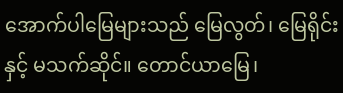အောက်ပါမြေများသည် မြေလွတ်၊ မြေရိုင်းနှင့် မသက်ဆိုင်။ တောင်ယာမြေ၊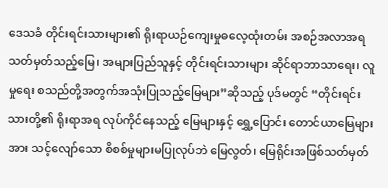ဒေသခံ တိုင်းရင်းသားများ၏ ရိုးရာယဉ်ကျေးမှုဓလေ့ထုံးတမ်း အစဉ်အလာအရ သတ်မှတ်သည့်မြေ၊ အများပြည်သူနှင့် တိုင်းရင်းသားများ ဆိုင်ရာဘာသာရေး၊ လူမှုရေး စသည်တို့အတွက်အသုံးပြုသည့်မြေများ”ဆိုသည့် ပုဒ်မတွင် “တိုင်းရင်းသားတို့၏ ရိုးရာအရ လုပ်ကိုင်နေသည့် မြေများနှင့် ရွှေ့ပြောင်း တောင်ယာမြေများအား သင့်လျော်သော စိစစ်မှုများမပြုလုပ်ဘဲ မြေလွတ်၊ မြေရိုင်းအဖြစ်သတ်မှတ်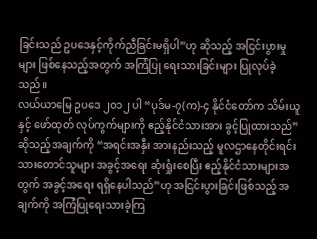ခြင်းသည် ဥပဒေနှင့်ကိုက်ညီခြင်းမရှိပါ”ဟု ဆိုသည့် အငြင်းပွားမှုများ ဖြစ်နေသည့်အတွက် အကြံပြု ရေးသားခြင်းများ ပြုလုပ်ခဲ့သည်။
လယ်ယာမြေ ဥပဒေ ၂၀၁၂ ပါ “ပုဒ်မ-၇(က)-၄ နိုင်ငံတော်က သိမ်းယူနှင့် ဖော်ထုတ် လုပ်ကွက်များကို ဧည့်နိုင်ငံသားအား ခွင့်ပြုထားသည်”ဆိုသည့်အချက်ကို “အရင်းအနှီး အားနည်းသည့် မူလဌာနေတိုင်းရင်းသားတောင်သူများ အခွင့်အရေး ဆုံးရှုံးစေပြီး ဧည့်နိုင်ငံသားများအတွက် အခွင့်အရေး ရရှိနေပါသည်”ဟု အငြင်းပွားခြင်းဖြစ်သည့် အချက်ကို အကြံပြုရေးသားခဲ့ကြ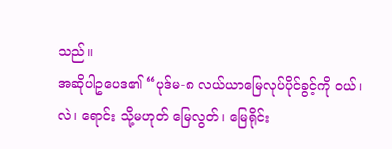သည်။
အဆိုပါဥပေဒ၏ “ပုဒ်မ-၈ လယ်ယာမြေလုပ်ပိုင်ခွင့်ကို ဝယ်၊ လဲ၊ ရောင်း သို့မဟုတ် မြေလွတ်၊ မြေရိုင်း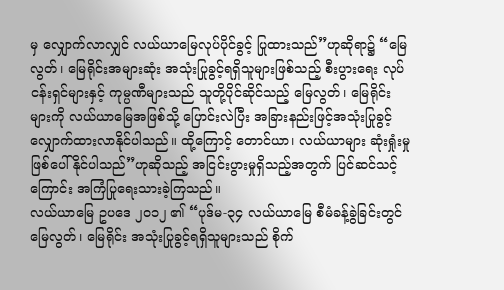မှ လျှောက်လာလျှင် လယ်ယာမြေလုပ်ပိုင်ခွင့် ပြုထားသည်”ဟုဆိုရာ၌ “မြေလွတ်၊ မြေရိုင်းအများဆုံး အသုံးပြုခွင့်ရရှိသူများဖြစ်သည့် စီးပွားရေး လုပ်ငန်းရှင်များနှင့် ကုမ္ပဏီများသည် သူတို့ပိုင်ဆိုင်သည့် မြေလွတ်၊ မြေရိုင်းများကို လယ်ယာမြေအဖြစ်သို့ ပြောင်းလဲပြီး အခြားနည်းဖြင့်အသုံးပြုခွင့် လျှောက်ထားလာနိုင်ပါသည်။ ထို့ကြောင့် တောင်ယာ၊ လယ်ယာများ ဆုံးရှုံးမှုဖြစ်ပေါ်နိုင်ပါသည်”ဟုဆိုသည့် အငြင်းပွားမှုရှိသည့်အတွက် ပြင်ဆင်သင့်ကြောင်း အကြံပြုရေးသားခဲ့ကြသည်။
လယ်ယာမြေ ဥပဒေ ၂၀၁၂ ၏ “ပုဒ်မ-၃၄ လယ်ယာမြေ စီမံခန့်ခွဲခြင်းတွင် မြေလွတ်၊ မြေရိုင်း အသုံးပြုခွင့်ရရှိသူများသည် စိုက်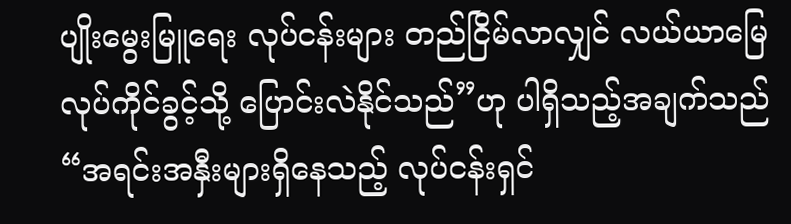ပျိုးမွေးမြူရေး လုပ်ငန်းများ တည်ငြိမ်လာလျှင် လယ်ယာမြေလုပ်ကိုင်ခွင့်သို့ ပြောင်းလဲနိုင်သည်”ဟု ပါရှိသည့်အချက်သည် “အရင်းအနှီးများရှိနေသည့် လုပ်ငန်းရှင်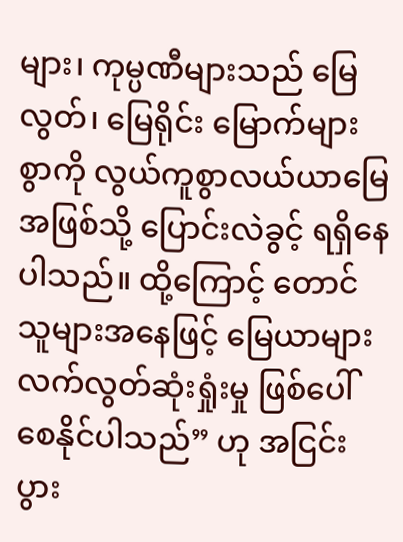များ၊ ကုမ္ပဏီများသည် မြေလွတ်၊ မြေရိုင်း မြောက်များစွာကို လွယ်ကူစွာလယ်ယာမြေအဖြစ်သို့ ပြောင်းလဲခွင့် ရရှိနေပါသည်။ ထို့ကြောင့် တောင်သူများအနေဖြင့် မြေယာများ လက်လွတ်ဆုံးရှုံးမှု ဖြစ်ပေါ်စေနိုင်ပါသည်” ဟု အငြင်းပွား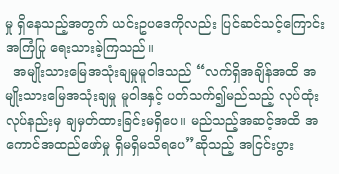မှု ရှိနေသည့်အတွက် ယင်းဥပဒေကိုလည်း ပြင်ဆင်သင့်ကြောင်း အကြံပြု ရေးသားခဲ့ကြသည်။
  အမျိုးသားမြေအသုံးချမှုမူဝါဒသည် “လက်ရှိအချိန်အထိ အမျိုးသားမြေအသုံးချမှု မူဝါဒနှင့် ပတ်သက်၍မည်သည့် လုပ်ထုံးလုပ်နည်းမှ ချမှတ်ထားခြင်းမရှိပေ။ မည်သည့်အဆင့်အထိ အကောင်အထည်ဖော်မှု ရှိမရှိမသိရပေ”ဆိုသည့် အငြင်းပွား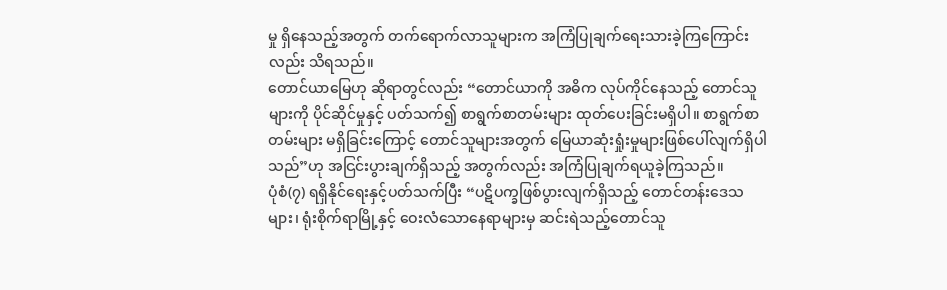မှု ရှိနေသည့်အတွက် တက်ရောက်လာသူများက အကြံပြုချက်ရေးသားခဲ့ကြကြောင်းလည်း သိရသည်။
တောင်ယာမြေဟု ဆိုရာတွင်လည်း “တောင်ယာကို အဓိက လုပ်ကိုင်နေသည့် တောင်သူများကို ပိုင်ဆိုင်မှုနှင့် ပတ်သက်၍ စာရွက်စာတမ်းများ ထုတ်ပေးခြင်းမရှိပါ။ စာရွက်စာတမ်းများ မရှိခြင်းကြောင့် တောင်သူများအတွက် မြေယာဆုံးရှုံးမှုများဖြစ်ပေါ်လျက်ရှိပါသည်”ဟု အငြင်းပွားချက်ရှိသည့် အတွက်လည်း အကြံပြုချက်ရယူခဲ့ကြသည်။
ပုံစံ(၇) ရရှိနိုင်ရေးနှင့်ပတ်သက်ပြီး “ပဋိပက္ခဖြစ်ပွားလျက်ရှိသည့် တောင်တန်းဒေသများ၊ ရုံးစိုက်ရာမြို့နှင့် ဝေးလံသောနေရာများမှ ဆင်းရဲသည့်တောင်သူ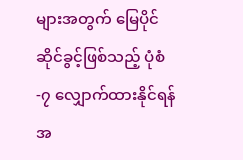များအတွက် မြေပိုင်ဆိုင်ခွင့်ဖြစ်သည့် ပုံစံ-၇ လျှောက်ထားနိုင်ရန်အ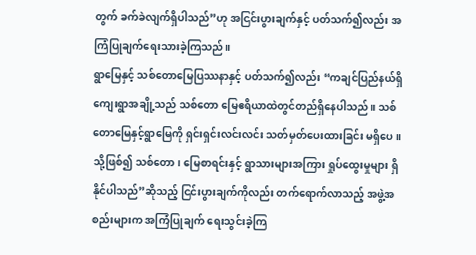တွက် ခက်ခဲလျက်ရှိပါသည်”ဟု အငြင်းပွားချက်နှင့် ပတ်သက်၍လည်း အကြံပြုချက်ရေးသားခဲ့ကြသည်။
ရွာမြေနှင့် သစ်တောမြေပြဿနာနှင့် ပတ်သက်၍လည်း “ကချင်ပြည်နယ်ရှိ ကျေးရွာအချို့သည် သစ်တော မြေဧရိယာထဲတွင်တည်ရှိနေပါသည်။ သစ်တောမြေနှင့်ရွာမြေကို ရှင်းရှင်းလင်းလင်း သတ်မှတ်ပေးထားခြင်း မရှိပေ။ သို့ဖြစ်၍ သစ်တော၊ မြေစာရင်းနှင့် ရွာသားများအကြား ရှုပ်ထွေးမှုများ ရှိနိုင်ပါသည်”ဆိုသည့် ငြင်းပွားချက်ကိုလည်း တက်ရောက်လာသည့် အဖွဲ့အစည်းများက အကြံပြုချက် ရေးသွင်းခဲ့ကြ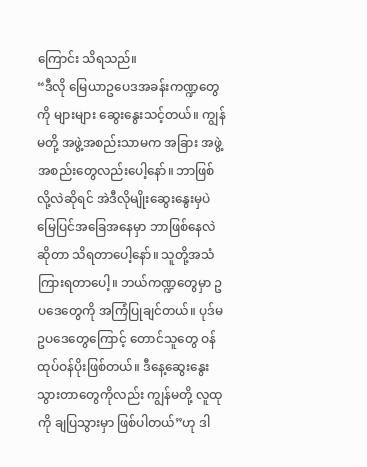ကြောင်း သိရသည်။
“ဒီလို မြေယာဥပေဒအခန်းကဏ္ဍတွေကို များများ ဆွေးနွေးသင့်တယ်။ ကျွန်မတို့ အဖွဲ့အစည်းသာမက အခြား အဖွဲ့အစည်းတွေလည်းပေါ့နော်။ ဘာဖြစ်လို့လဲဆိုရင် အဲဒီလိုမျိုးဆွေးနွေးမှပဲ မြေပြင်အခြေအနေမှာ ဘာဖြစ်နေလဲဆိုတာ သိရတာပေါ့နော်။ သူတို့အသံ ကြားရတာပေါ့။ ဘယ်ကဏ္ဍတွေမှာ ဥပဒေတွေကို အကြံပြုချင်တယ်။ ပုဒ်မဥပဒေတွေကြောင့် တောင်သူတွေ ဝန်ထုပ်ဝန်ပိုးဖြစ်တယ်။ ဒီနေ့ဆွေးနွေးသွားတာတွေကိုလည်း ကျွန်မတို့ လူထုကို ချပြသွားမှာ ဖြစ်ပါတယ်”ဟု ဒါ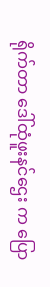ရိုက်တာ ဒေါ်ထုံဖူးနင်ဌေး က ပြော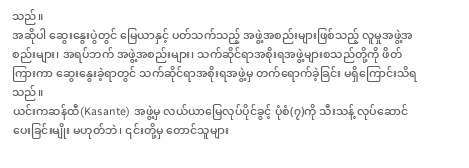သည်။
အဆိုပါ ဆွေးနွေးပွဲတွင် မြေယာနှင့် ပတ်သက်သည့် အဖွဲ့အစည်းများဖြစ်သည့် လူမှုအဖွဲ့အစည်းများ၊ အရပ်ဘက် အဖွဲ့အစည်းများ၊ သက်ဆိုင်ရာအစိုးရအဖွဲ့များစသည်တို့ကို ဖိတ်ကြားကာ ဆွေးနွေးခဲ့ရာတွင် သက်ဆိုင်ရာအစိုးရအဖွဲ့မှ တက်ရောက်ခဲ့ခြင်း မရှိကြောင်းသိရသည်။
ယင်းကဆန်ထီ(Kasante) အဖွဲ့မှ လယ်ယာမြေလုပ်ပိုင်ခွင့် ပုံစံ(၇)ကို သီးသန့် လုပ်ဆောင်ပေးခြင်းမျိုး မဟုတ်ဘဲ၊ ၎င်းတို့မှ တောင်သူများ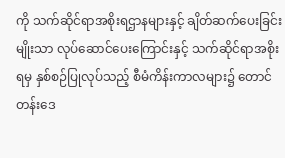ကို သက်ဆိုင်ရာအစိုးရဌာနများနှင့် ချိတ်ဆက်ပေးခြင်းမျိုးသာ လုပ်ဆောင်ပေးကြောင်းနှင့် သက်ဆိုင်ရာအစိုးရမှ နှစ်စဉ်ပြုလုပ်သည့် စီမံကိန်းကာလများ၌ တောင်တန်းဒေ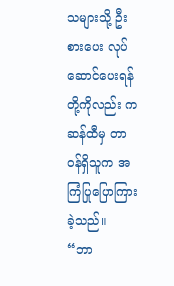သများသို့ ဦးစားပေး လုပ်ဆောင်ပေးရန်တို့ကိုလည်း ကဆန်ထီမှ တာဝန်ရှိသူက အကြံပြုပြောကြားခဲ့သည်။
“ဘာ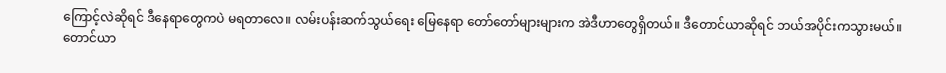ကြောင့်လဲဆိုရင် ဒီနေရာတွေကပဲ မရတာလေ။ လမ်းပန်းဆက်သွယ်ရေး မြေနေရာ တော်တော်များများက အဲဒီဟာတွေရှိတယ်။ ဒီတောင်ယာဆိုရင် ဘယ်အပိုင်းကသွားမယ်။ တောင်ယာ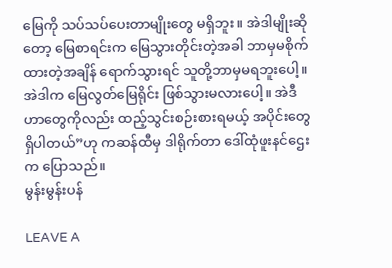မြေကို သပ်သပ်ပေးတာမျိုးတွေ မရှိဘူး။ အဲဒါမျိုးဆိုတော့ မြေစာရင်းက မြေသွားတိုင်းတဲ့အခါ ဘာမှမစိုက်ထားတဲ့အချိန် ရောက်သွားရင် သူတို့ဘာမှမရဘူးပေါ့။ အဲဒါက မြေလွတ်မြေရိုင်း ဖြစ်သွားမလားပေါ့။ အဲဒီဟာတွေကိုလည်း ထည့်သွင်းစဉ်းစားရမယ့် အပိုင်းတွေ ရှိပါတယ်”ဟု ကဆန်ထီမှ ဒါရိုက်တာ ဒေါ်ထုံဖူးနင်ဌေးက ပြောသည်။
မွန်းမွန်းပန်

LEAVE A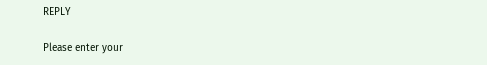REPLY

Please enter your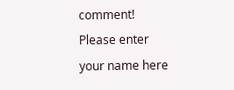comment!
Please enter your name here